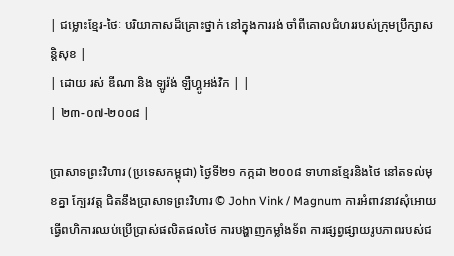| ជម្លោះខ្មែរ-ថៃៈ បរិយាកាសដ៏គ្រោះថ្នាក់ នៅក្នុងការរង់ ចាំពីគោលជំហររបស់ក្រុមប្រឹក្សាសន្តិសុខ |
| ដោយ រស់ ឌីណា និង ឡូរ៉ង់ ឡឺហ្គូអង់វិក | |
| ២៣-០៧-២០០៨ |

ប្រាសាទព្រះវិហារ (ប្រទេសកម្ពុជា) ថ្ងៃទី២១ កក្កដា ២០០៨ ទាហានខ្មែរនិងថៃ នៅតទល់មុខគ្នា ក្បែរវត្ត ជិតនឹងប្រាសាទព្រះវិហារ © John Vink / Magnum ការអំពាវនាវសុំអោយធ្វើពហិការឈប់ប្រើប្រាស់ផលិតផលថៃ ការបង្ហាញកម្លាំងទ័ព ការផ្សព្វផ្សាយរូបភាពរបស់ជ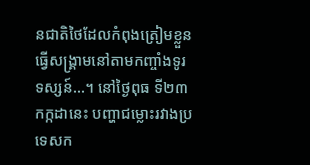នជាតិថៃដែលកំពុងត្រៀមខ្លួនធ្វើសង្គ្រាមនៅតាមកញ្ចាំងទូរទស្សន៍...។ នៅថ្ងៃពុធ ទី២៣ កក្កដានេះ បញ្ហាជម្លោះរវាងប្រទេសក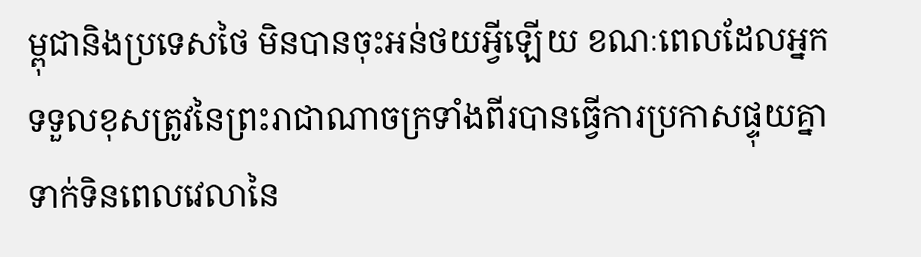ម្ពុជានិងប្រទេសថៃ មិនបានចុះអន់ថយអ្វីឡើយ ខណៈពេលដែលអ្នកទទួលខុសត្រូវនៃព្រះរាជាណាចក្រទាំងពីរបានធ្វើការប្រកាសផ្ទុយគ្នា ទាក់ទិនពេលវេលានៃ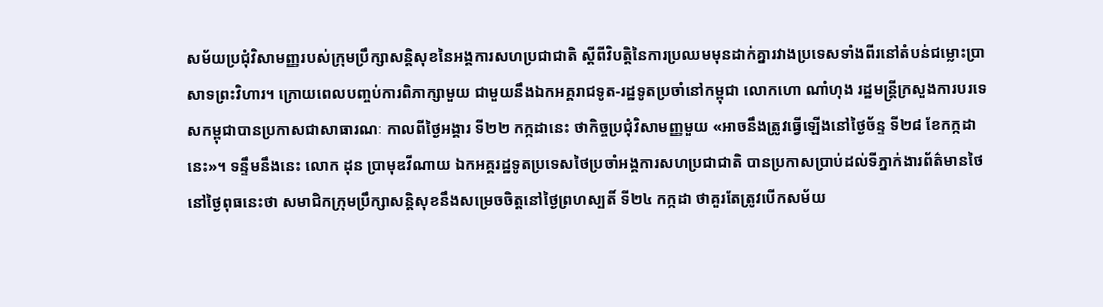សម័យប្រជុំវិសាមញ្ញរបស់ក្រុមប្រឹក្សាសន្តិសុខនៃអង្គការសហប្រជាជាតិ ស្តីពីវិបត្តិនៃការប្រឈមមុនដាក់គ្នារវាងប្រទេសទាំងពីរនៅតំបន់ជម្លោះប្រាសាទព្រះវិហារ។ ក្រោយពេលបញ្ចប់ការពិភាក្សាមួយ ជាមួយនឹងឯកអគ្គរាជទូត-រដ្ឋទូតប្រចាំនៅកម្ពុជា លោកហោ ណាំហុង រដ្ឋមន្ត្រីក្រសួងការបរទេសកម្ពុជាបានប្រកាសជាសាធារណៈ កាលពីថ្ងៃអង្គារ ទី២២ កក្កដានេះ ថាកិច្ចប្រជុំវិសាមញ្ញមួយ «អាចនឹងត្រូវធ្វើឡើងនៅថ្ងៃច័ន្ទ ទី២៨ ខែកក្កដានេះ»។ ទន្ទឹមនឹងនេះ លោក ដុន ប្រាមុឌវីណាយ ឯកអគ្គរដ្ឋទូតប្រទេសថៃប្រចាំអង្គការសហប្រជាជាតិ បានប្រកាសប្រាប់ដល់ទីភ្នាក់ងារព័ត៌មានថៃ នៅថ្ងៃពុធនេះថា សមាជិកក្រុមប្រឹក្សាសន្តិសុខនឹងសម្រេចចិត្តនៅថ្ងៃព្រហស្បតិ៍ ទី២៤ កក្កដា ថាគួរតែត្រូវបើកសម័យ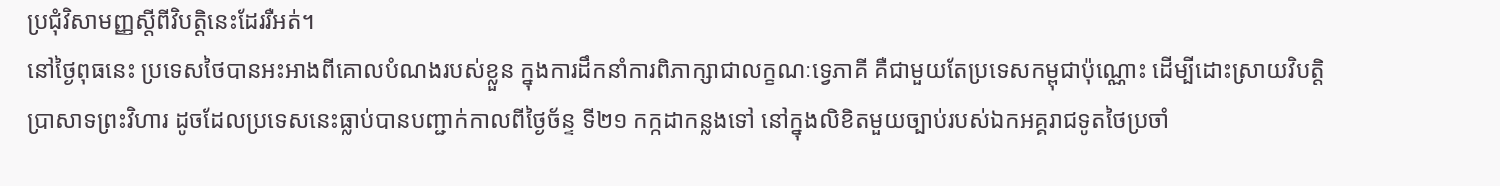ប្រជុំវិសាមញ្ញស្តីពីវិបត្តិនេះដែររឺអត់។
នៅថ្ងៃពុធនេះ ប្រទេសថៃបានអះអាងពីគោលបំណងរបស់ខ្លួន ក្នុងការដឹកនាំការពិភាក្សាជាលក្ខណៈទ្វេភាគី គឺជាមួយតែប្រទេសកម្ពុជាប៉ុណ្ណោះ ដើម្បីដោះស្រាយវិបត្តិប្រាសាទព្រះវិហារ ដូចដែលប្រទេសនេះធ្លាប់បានបញ្ជាក់កាលពីថ្ងៃច័ន្ទ ទី២១ កក្កដាកន្លងទៅ នៅក្នុងលិខិតមួយច្បាប់របស់ឯកអគ្គរាជទូតថៃប្រចាំ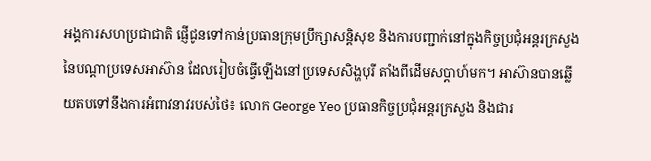អង្គការសហប្រជាជាតិ ផ្ញើជូនទៅកាន់ប្រធានក្រុមប្រឹក្សាសន្តិសុខ និងការបញ្ជាក់នៅក្នុងកិច្ចប្រជុំអន្តរក្រសួងនៃបណ្តាប្រទេសអាស៊ាន ដែលរៀបចំធ្វើឡើងនៅប្រទេសសិង្ហបុរី តាំងពីដើមសប្តាហ៍មក។ អាស៊ានបានឆើ្លយតបទៅនឹងការអំពាវនាវរបស់ថៃ៖ លោក George Yeo ប្រធានកិច្ចប្រជុំអន្តរក្រសួង និងជារ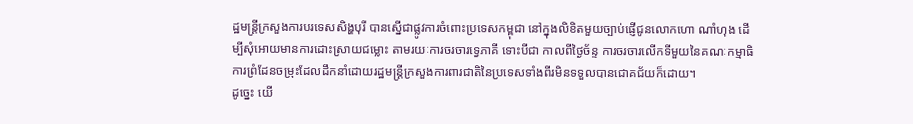ដ្ឋមន្ត្រីក្រសួងការបរទេសសិង្ហបុរី បានស្នើជាផ្លូវការចំពោះប្រទេសកម្ពុជា នៅក្នុងលិខិតមួយច្បាប់ផ្ញើជូនលោកហោ ណាំហុង ដើម្បីសុំអោយមានការដោះស្រាយជម្លោះ តាមរយៈការចរចារទ្វេភាគី ទោះបីជា កាលពីថ្ងៃច័ន្ទ ការចរចារលើកទីមួយនៃគណៈកម្មាធិការព្រំដែនចម្រុះដែលដឹកនាំដោយរដ្ឋមន្ត្រីក្រសួងការពារជាតិនៃប្រទេសទាំងពីរមិនទទួលបានជោគជ័យក៏ដោយ។
ដូច្នេះ យើ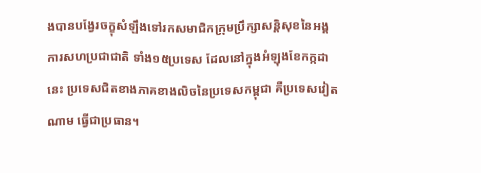ងបានបង្វែរចក្ខុសំឡឹងទៅរកសមាជិកក្រុមប្រឹក្សាសន្តិសុខនៃអង្គការសហប្រជាជាតិ ទាំង១៥ប្រទេស ដែលនៅក្នុងអំឡុងខែកក្កដានេះ ប្រទេសជិតខាងភាគខាងលិចនៃប្រទេសកម្ពុជា គឺប្រទេសវៀតណាម ធ្វើជាប្រធាន។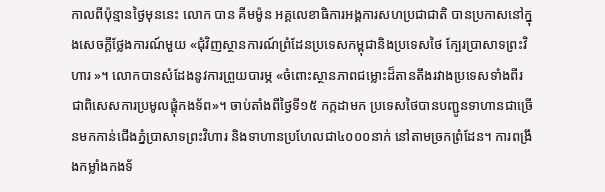កាលពីប៉ុន្មានថ្ងៃមុននេះ លោក បាន គីមម៉ូន អគ្គលេខាធិការអង្គការសហប្រជាជាតិ បានប្រកាសនៅក្នុងសេចក្តីថ្លែងការណ៍មួយ «ជុំវិញស្ថានការណ៍ព្រំដែនប្រទេសកម្ពុជានិងប្រទេសថៃ ក្បែរប្រាសាទព្រះវិហារ »។ លោកបានសំដែងនូវការព្រួយបារម្ភ «ចំពោះស្ថានភាពជម្លោះដ៏តានតឹងរវាងប្រទេសទាំងពីរ ជាពិសេសការប្រមូលផ្តុំកងទ័ព»។ ចាប់តាំងពីថ្ងៃទី១៥ កក្កដាមក ប្រទេសថៃបានបញ្ជូនទាហានជាច្រើនមកកាន់ជើងភ្នំប្រាសាទព្រះវិហារ និងទាហានប្រហែលជា៤០០០នាក់ នៅតាមច្រកព្រំដែន។ ការពង្រឹងកម្លាំងកងទ័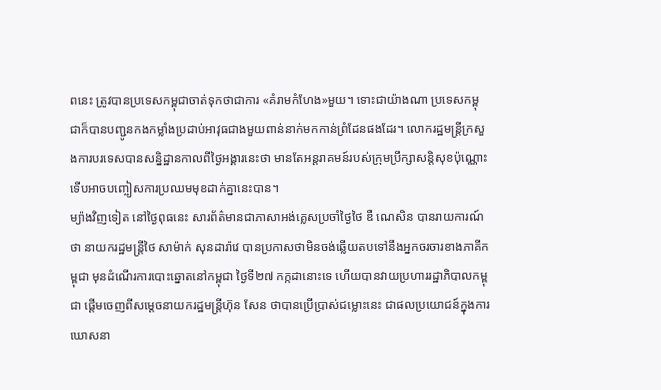ពនេះ ត្រូវបានប្រទេសកម្ពុជាចាត់ទុកថាជាការ «គំរាមកំហែង»មួយ។ ទោះជាយ៉ាងណា ប្រទេសកម្ពុជាក៏បានបញ្ជូនកងកម្លាំងប្រដាប់អាវុធជាងមួយពាន់នាក់មកកាន់ព្រំដែនផងដែរ។ លោករដ្ឋមន្ត្រីក្រសួងការបរទេសបានសន្និដ្ឋានកាលពីថ្ងៃអង្គារនេះថា មានតែអន្តរាគមន៍របស់ក្រុមប្រឹក្សាសន្តិសុខប៉ុណ្ណោះ ទើបអាចបញ្ចៀសការប្រឈមមុខដាក់គ្នានេះបាន។
ម្យ៉ាងវិញទៀត នៅថ្ងៃពុធនេះ សារព័ត៌មានជាភាសាអង់គ្លេសប្រចាំថ្ងៃថៃ ឌឺ ណេសិន បានរាយការណ៍ថា នាយករដ្ឋមន្រ្តីថៃ សាម៉ាក់ សុនដារ៉ាវេ បានប្រកាសថាមិនចង់ឆ្លើយតបទៅនឹងអ្នកចរចារខាងភាគីកម្ពុជា មុនដំណើរការបោះឆ្នោតនៅកម្ពុជា ថ្ងៃទី២៧ កក្កដានោះទេ ហើយបានវាយប្រហាររដ្ឋាភិបាលកម្ពុជា ផ្តើមចេញពីសម្តេចនាយករដ្ឋមន្ត្រីហ៊ុន សែន ថាបានប្រើប្រាស់ជម្លោះនេះ ជាផលប្រយោជន៍ក្នុងការឃោសនា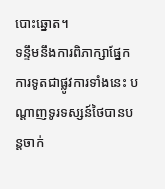បោះឆ្នោត។
ទន្ទឹមនឹងការពិភាក្សាផ្នែកការទូតជាផ្លូវការទាំងនេះ បណ្តាញទូរទស្សន៍ថៃបានបន្តចាក់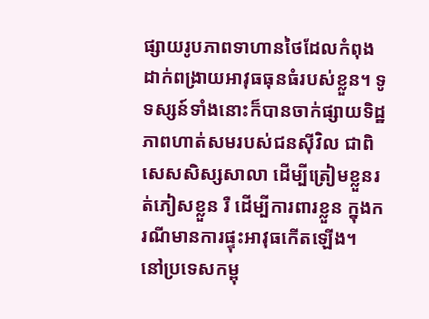ផ្សាយរូបភាពទាហានថៃដែលកំពុងដាក់ពង្រាយអាវុធធុនធំរបស់ខ្លួន។ ទូទស្សន៍ទាំងនោះក៏បានចាក់ផ្សាយទិដ្ឋភាពហាត់សមរបស់ជនស៊ីវិល ជាពិសេសសិស្សសាលា ដើម្បីត្រៀមខ្លួនរត់ភៀសខ្លួន រឺ ដើម្បីការពារខ្លួន ក្នុងករណីមានការផ្ទុះអាវុធកើតឡើង។
នៅប្រទេសកម្ពុ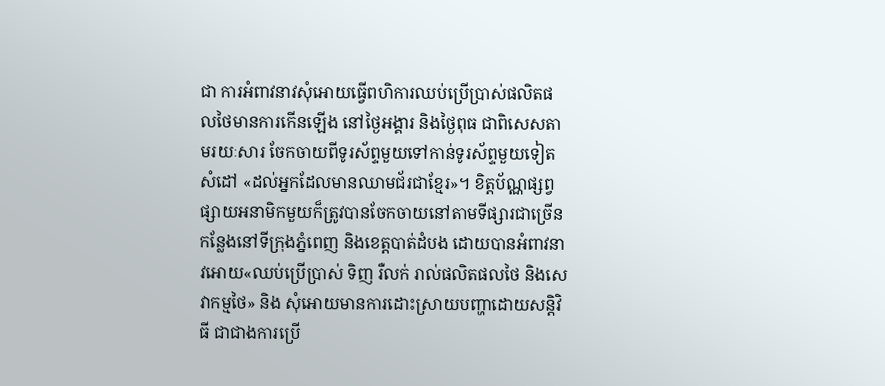ជា ការអំពាវនាវសុំអោយធ្វើពហិការឈប់ប្រើប្រាស់ផលិតផលថៃមានការកើនឡើង នៅថ្ងៃអង្គារ និងថ្ងៃពុធ ជាពិសេសតាមរយៈសារ ចែកចាយពីទូរស័ព្ទមួយទៅកាន់ទូរស័ព្ទមួយទៀត សំដៅ «ដល់អ្នកដែលមានឈាមជ័រជាខ្មែរ»។ ខិត្តប័ណ្ណផ្សព្វផ្សាយអនាមិកមួយក៏ត្រូវបានចែកចាយនៅតាមទីផ្សារជាច្រើនកន្លែងនៅទីក្រុងភ្នំពេញ និងខេត្តបាត់ដំបង ដោយបានអំពាវនាវអោយ«ឈប់ប្រើប្រាស់ ទិញ រឺលក់ រាល់ផលិតផលថៃ និងសេវាកម្មថៃ» និង សុំអោយមានការដោះស្រាយបញ្ហាដោយសន្តិវិធី ជាជាងការប្រើ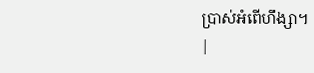ប្រាស់អំពើហឹង្សា។
|